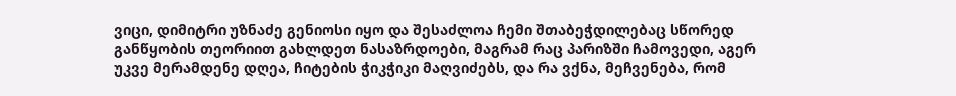ვიცი, დიმიტრი უზნაძე გენიოსი იყო და შესაძლოა ჩემი შთაბეჭდილებაც სწორედ განწყობის თეორიით გახლდეთ ნასაზრდოები, მაგრამ რაც პარიზში ჩამოვედი, აგერ უკვე მერამდენე დღეა, ჩიტების ჭიკჭიკი მაღვიძებს, და რა ვქნა, მეჩვენება, რომ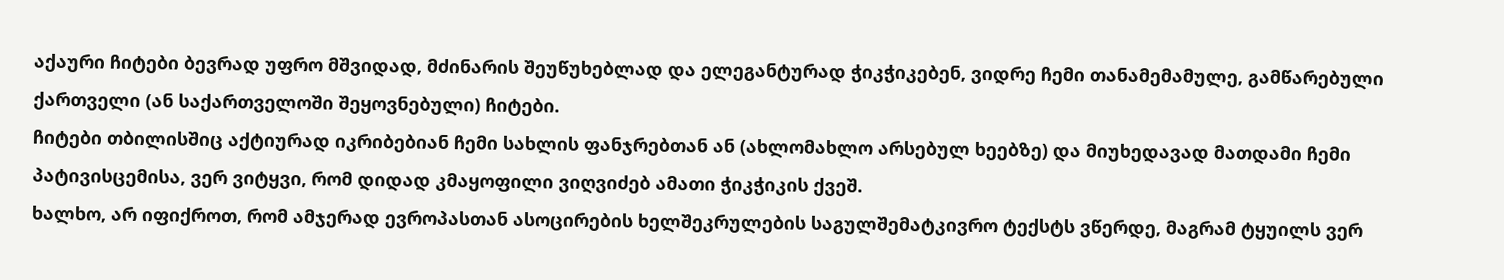აქაური ჩიტები ბევრად უფრო მშვიდად, მძინარის შეუწუხებლად და ელეგანტურად ჭიკჭიკებენ, ვიდრე ჩემი თანამემამულე, გამწარებული ქართველი (ან საქართველოში შეყოვნებული) ჩიტები.
ჩიტები თბილისშიც აქტიურად იკრიბებიან ჩემი სახლის ფანჯრებთან ან (ახლომახლო არსებულ ხეებზე) და მიუხედავად მათდამი ჩემი პატივისცემისა, ვერ ვიტყვი, რომ დიდად კმაყოფილი ვიღვიძებ ამათი ჭიკჭიკის ქვეშ.
ხალხო, არ იფიქროთ, რომ ამჯერად ევროპასთან ასოცირების ხელშეკრულების საგულშემატკივრო ტექსტს ვწერდე, მაგრამ ტყუილს ვერ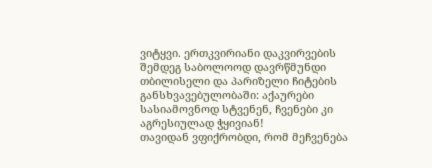ვიტყვი. ერთკვირიანი დაკვირვების შემდეგ საბოლოოდ დავრწმუნდი თბილისელი და პარიზელი ჩიტების განსხვავებულობაში: აქაურები სასიამოვნოდ სტვენენ, ჩვენები კი აგრესიულად ჭყივიან!
თავიდან ვფიქრობდი, რომ მეჩვენება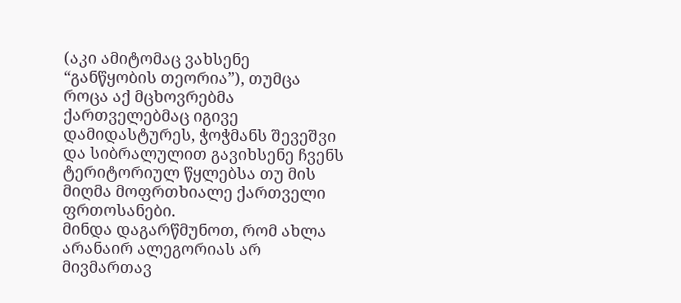(აკი ამიტომაც ვახსენე “განწყობის თეორია”), თუმცა როცა აქ მცხოვრებმა ქართველებმაც იგივე დამიდასტურეს, ჭოჭმანს შევეშვი და სიბრალულით გავიხსენე ჩვენს ტერიტორიულ წყლებსა თუ მის მიღმა მოფრთხიალე ქართველი ფრთოსანები.
მინდა დაგარწმუნოთ, რომ ახლა არანაირ ალეგორიას არ მივმართავ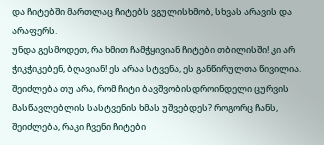და ჩიტებში მართლაც ჩიტებს ვგულისხმობ, სხვას არავის და არაფერს.
უნდა გესმოდეთ, რა ხმით ჩამჭყივიან ჩიტები თბილისში! კი არ ჭიკჭიკებენ, ბღავიან! ეს არაა სტვენა, ეს განწირულთა წივილია.
შეიძლება თუ არა, რომ ჩიტი ბავშვობისდროინდელი ცურვის მასწავლებლის სასტვენის ხმას უშვებდეს? როგორც ჩანს, შეიძლება, რაკი ჩვენი ჩიტები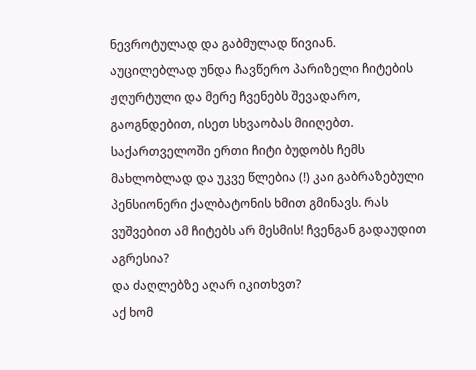ნევროტულად და გაბმულად წივიან.
აუცილებლად უნდა ჩავწერო პარიზელი ჩიტების ჟღურტული და მერე ჩვენებს შევადარო, გაოგნდებით, ისეთ სხვაობას მიიღებთ.
საქართველოში ერთი ჩიტი ბუდობს ჩემს მახლობლად და უკვე წლებია (!) კაი გაბრაზებული პენსიონერი ქალბატონის ხმით გმინავს. რას ვუშვებით ამ ჩიტებს არ მესმის! ჩვენგან გადაუდით აგრესია?
და ძაღლებზე აღარ იკითხვთ?
აქ ხომ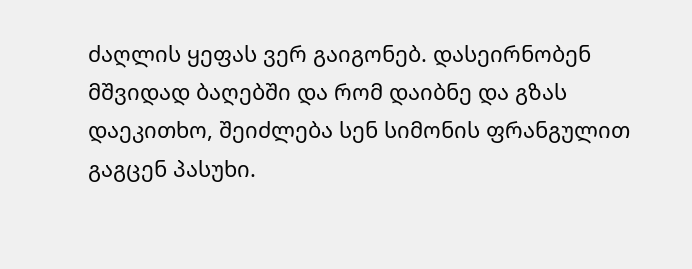ძაღლის ყეფას ვერ გაიგონებ. დასეირნობენ მშვიდად ბაღებში და რომ დაიბნე და გზას დაეკითხო, შეიძლება სენ სიმონის ფრანგულით გაგცენ პასუხი.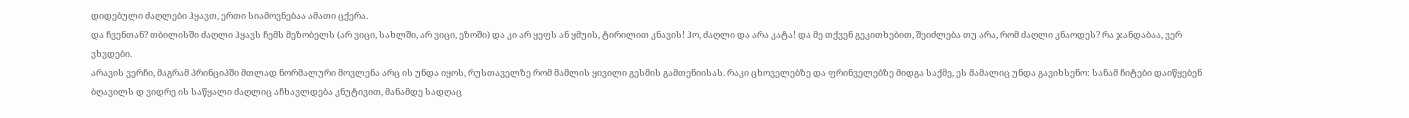დიდებული ძაღლები ჰყავთ, ერთი სიამოვნებაა ამათი ცქერა.
და ჩვენთან? თბილისში ძაღლი ჰყავს ჩემს მეზობელს (არ ვიცი, სახლში, არ ვიცი, ეზოში) და კი არ ყეფს ან ყმუის, ტირილით კნავის! ჰო, ძაღლი და არა კატა! და მე თქვენ გეკითხებით, შეიძლება თუ არა, რომ ძაღლი კნაოდეს? რა ჯანდაბაა, ვერ ვხვდები.
არავის ვერჩი, მაგრამ პრინციპში მთლად ნორმალური მოვლენა არც ის უნდა იყოს, რუსთაველზე რომ მამლის ყივილი გესმის გამთენიისას. რაკი ცხოველებზე და ფრინველებზე მიდგა საქმე, ეს მამალიც უნდა გავიხსენო: სანამ ჩიტები დაიწყებენ ბღავილს დ ვიდრე ის საწყალი ძაღლიც აჩხავლდება კნუტივით, მანამდე სადღაც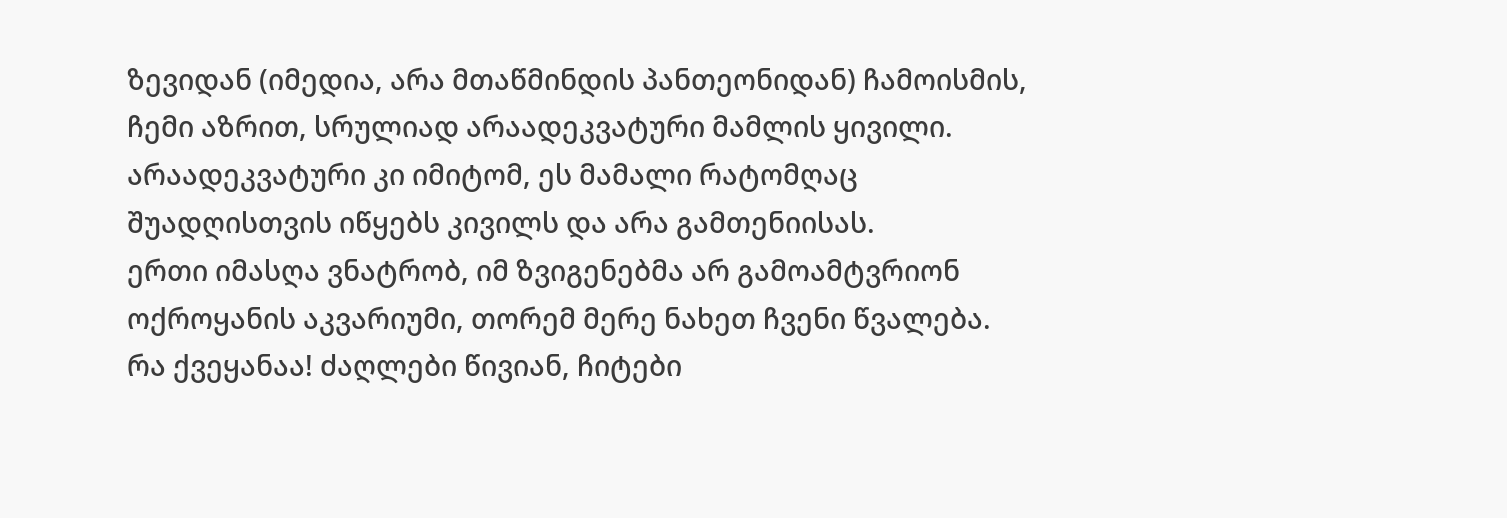ზევიდან (იმედია, არა მთაწმინდის პანთეონიდან) ჩამოისმის, ჩემი აზრით, სრულიად არაადეკვატური მამლის ყივილი. არაადეკვატური კი იმიტომ, ეს მამალი რატომღაც შუადღისთვის იწყებს კივილს და არა გამთენიისას.
ერთი იმასღა ვნატრობ, იმ ზვიგენებმა არ გამოამტვრიონ ოქროყანის აკვარიუმი, თორემ მერე ნახეთ ჩვენი წვალება.
რა ქვეყანაა! ძაღლები წივიან, ჩიტები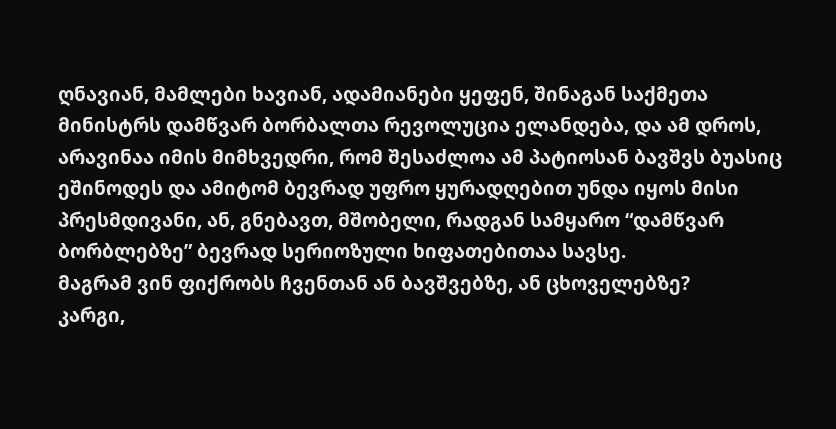ღნავიან, მამლები ხავიან, ადამიანები ყეფენ, შინაგან საქმეთა მინისტრს დამწვარ ბორბალთა რევოლუცია ელანდება, და ამ დროს, არავინაა იმის მიმხვედრი, რომ შესაძლოა ამ პატიოსან ბავშვს ბუასიც ეშინოდეს და ამიტომ ბევრად უფრო ყურადღებით უნდა იყოს მისი პრესმდივანი, ან, გნებავთ, მშობელი, რადგან სამყარო “დამწვარ ბორბლებზე” ბევრად სერიოზული ხიფათებითაა სავსე.
მაგრამ ვინ ფიქრობს ჩვენთან ან ბავშვებზე, ან ცხოველებზე?
კარგი,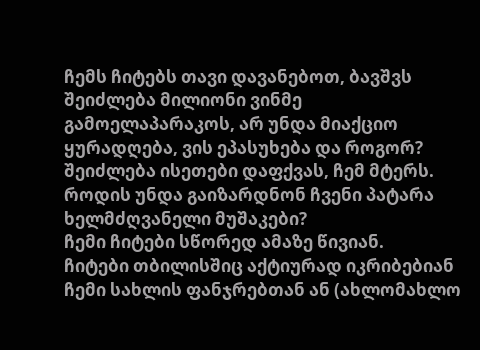ჩემს ჩიტებს თავი დავანებოთ, ბავშვს შეიძლება მილიონი ვინმე გამოელაპარაკოს, არ უნდა მიაქციო ყურადღება, ვის ეპასუხება და როგორ? შეიძლება ისეთები დაფქვას, ჩემ მტერს.
როდის უნდა გაიზარდნონ ჩვენი პატარა ხელმძღვანელი მუშაკები?
ჩემი ჩიტები სწორედ ამაზე წივიან.
ჩიტები თბილისშიც აქტიურად იკრიბებიან ჩემი სახლის ფანჯრებთან ან (ახლომახლო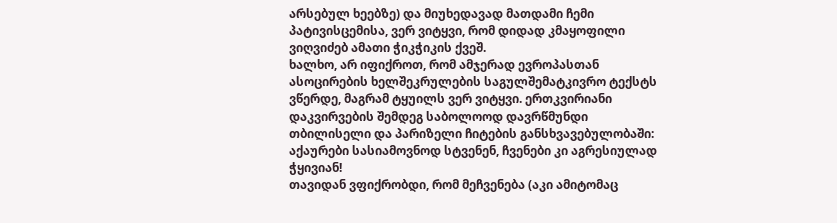არსებულ ხეებზე) და მიუხედავად მათდამი ჩემი პატივისცემისა, ვერ ვიტყვი, რომ დიდად კმაყოფილი ვიღვიძებ ამათი ჭიკჭიკის ქვეშ.
ხალხო, არ იფიქროთ, რომ ამჯერად ევროპასთან ასოცირების ხელშეკრულების საგულშემატკივრო ტექსტს ვწერდე, მაგრამ ტყუილს ვერ ვიტყვი. ერთკვირიანი დაკვირვების შემდეგ საბოლოოდ დავრწმუნდი თბილისელი და პარიზელი ჩიტების განსხვავებულობაში: აქაურები სასიამოვნოდ სტვენენ, ჩვენები კი აგრესიულად ჭყივიან!
თავიდან ვფიქრობდი, რომ მეჩვენება (აკი ამიტომაც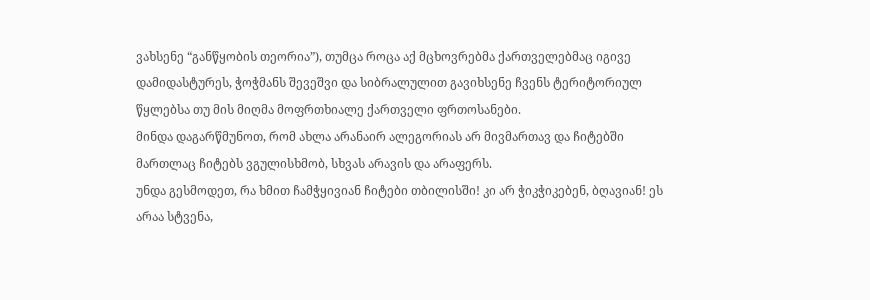ვახსენე “განწყობის თეორია”), თუმცა როცა აქ მცხოვრებმა ქართველებმაც იგივე დამიდასტურეს, ჭოჭმანს შევეშვი და სიბრალულით გავიხსენე ჩვენს ტერიტორიულ წყლებსა თუ მის მიღმა მოფრთხიალე ქართველი ფრთოსანები.
მინდა დაგარწმუნოთ, რომ ახლა არანაირ ალეგორიას არ მივმართავ და ჩიტებში მართლაც ჩიტებს ვგულისხმობ, სხვას არავის და არაფერს.
უნდა გესმოდეთ, რა ხმით ჩამჭყივიან ჩიტები თბილისში! კი არ ჭიკჭიკებენ, ბღავიან! ეს არაა სტვენა,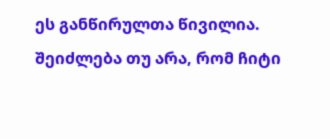ეს განწირულთა წივილია.
შეიძლება თუ არა, რომ ჩიტი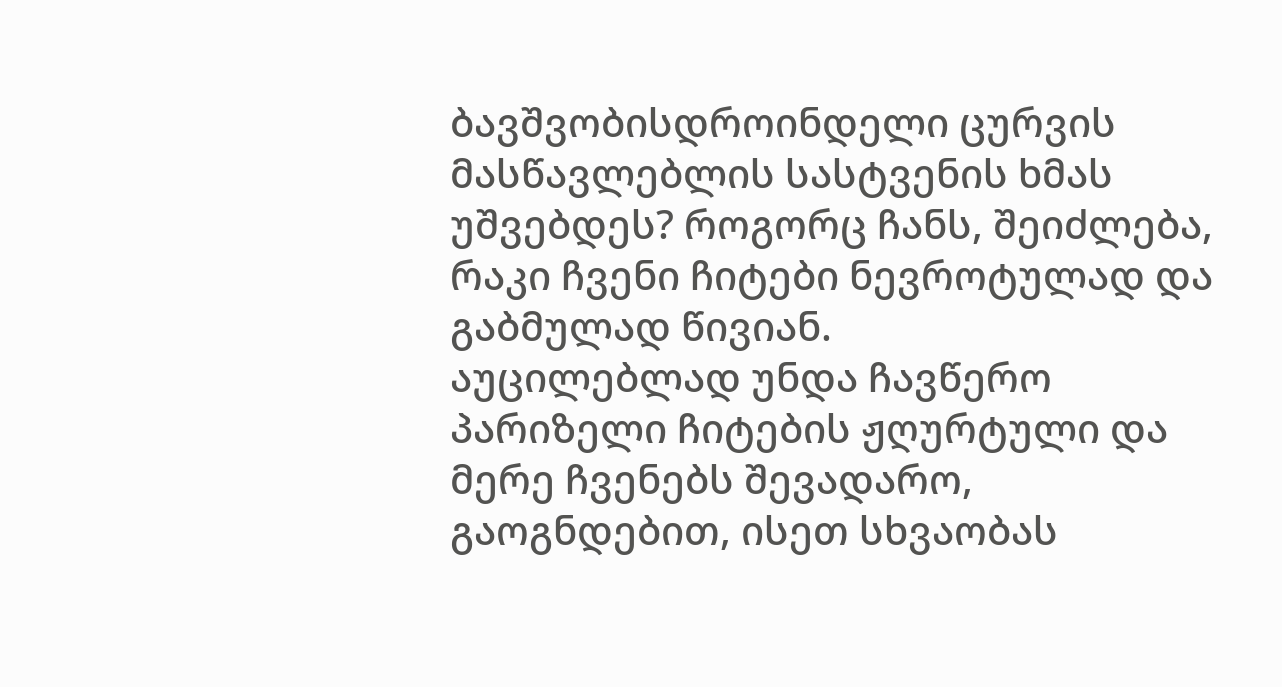ბავშვობისდროინდელი ცურვის მასწავლებლის სასტვენის ხმას უშვებდეს? როგორც ჩანს, შეიძლება, რაკი ჩვენი ჩიტები ნევროტულად და გაბმულად წივიან.
აუცილებლად უნდა ჩავწერო პარიზელი ჩიტების ჟღურტული და მერე ჩვენებს შევადარო, გაოგნდებით, ისეთ სხვაობას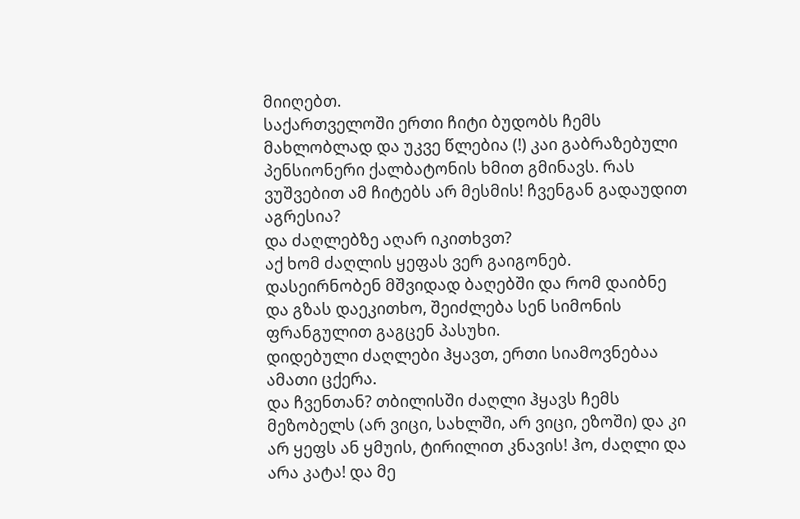მიიღებთ.
საქართველოში ერთი ჩიტი ბუდობს ჩემს მახლობლად და უკვე წლებია (!) კაი გაბრაზებული პენსიონერი ქალბატონის ხმით გმინავს. რას ვუშვებით ამ ჩიტებს არ მესმის! ჩვენგან გადაუდით აგრესია?
და ძაღლებზე აღარ იკითხვთ?
აქ ხომ ძაღლის ყეფას ვერ გაიგონებ. დასეირნობენ მშვიდად ბაღებში და რომ დაიბნე და გზას დაეკითხო, შეიძლება სენ სიმონის ფრანგულით გაგცენ პასუხი.
დიდებული ძაღლები ჰყავთ, ერთი სიამოვნებაა ამათი ცქერა.
და ჩვენთან? თბილისში ძაღლი ჰყავს ჩემს მეზობელს (არ ვიცი, სახლში, არ ვიცი, ეზოში) და კი არ ყეფს ან ყმუის, ტირილით კნავის! ჰო, ძაღლი და არა კატა! და მე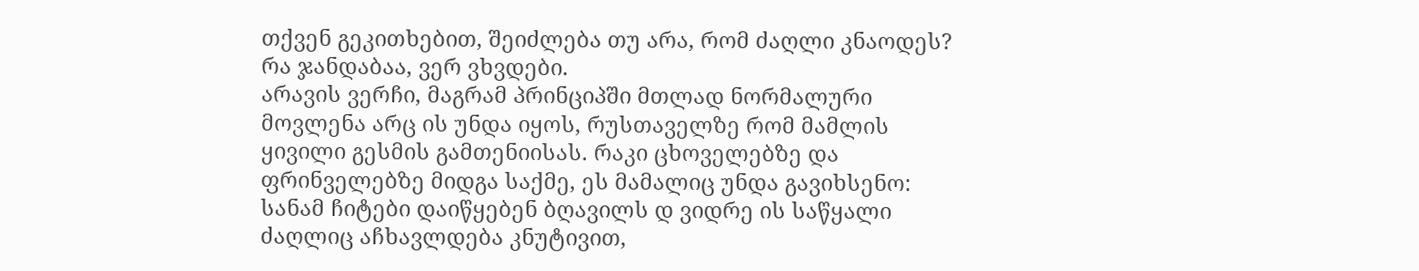თქვენ გეკითხებით, შეიძლება თუ არა, რომ ძაღლი კნაოდეს? რა ჯანდაბაა, ვერ ვხვდები.
არავის ვერჩი, მაგრამ პრინციპში მთლად ნორმალური მოვლენა არც ის უნდა იყოს, რუსთაველზე რომ მამლის ყივილი გესმის გამთენიისას. რაკი ცხოველებზე და ფრინველებზე მიდგა საქმე, ეს მამალიც უნდა გავიხსენო: სანამ ჩიტები დაიწყებენ ბღავილს დ ვიდრე ის საწყალი ძაღლიც აჩხავლდება კნუტივით,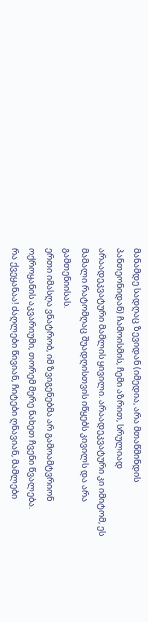მანამდე სადღაც ზევიდან (იმედია, არა მთაწმინდის პანთეონიდან) ჩამოისმის, ჩემი აზრით, სრულიად არაადეკვატური მამლის ყივილი. არაადეკვატური კი იმიტომ, ეს მამალი რატომღაც შუადღისთვის იწყებს კივილს და არა გამთენიისას.
ერთი იმასღა ვნატრობ, იმ ზვიგენებმა არ გამოამტვრიონ ოქროყანის აკვარიუმი, თორემ მერე ნახეთ ჩვენი წვალება.
რა ქვეყანაა! ძაღლები წივიან, ჩიტები ღნავიან, მამლები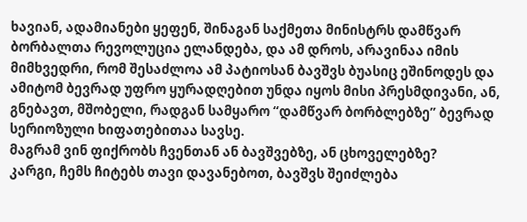ხავიან, ადამიანები ყეფენ, შინაგან საქმეთა მინისტრს დამწვარ ბორბალთა რევოლუცია ელანდება, და ამ დროს, არავინაა იმის მიმხვედრი, რომ შესაძლოა ამ პატიოსან ბავშვს ბუასიც ეშინოდეს და ამიტომ ბევრად უფრო ყურადღებით უნდა იყოს მისი პრესმდივანი, ან, გნებავთ, მშობელი, რადგან სამყარო “დამწვარ ბორბლებზე” ბევრად სერიოზული ხიფათებითაა სავსე.
მაგრამ ვინ ფიქრობს ჩვენთან ან ბავშვებზე, ან ცხოველებზე?
კარგი, ჩემს ჩიტებს თავი დავანებოთ, ბავშვს შეიძლება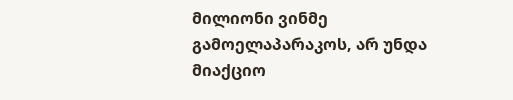მილიონი ვინმე გამოელაპარაკოს, არ უნდა მიაქციო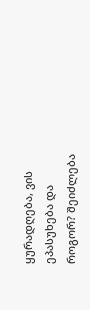ყურადღება, ვის ეპასუხება და როგორ? შეიძლება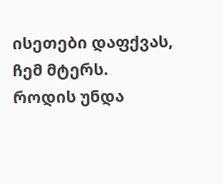ისეთები დაფქვას, ჩემ მტერს.
როდის უნდა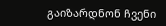გაიზარდნონ ჩვენი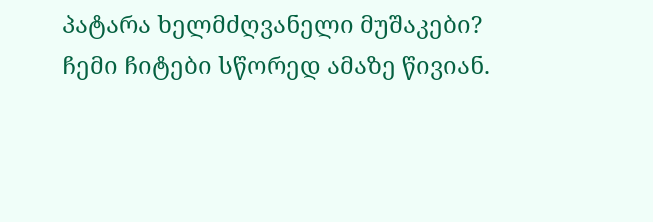პატარა ხელმძღვანელი მუშაკები?
ჩემი ჩიტები სწორედ ამაზე წივიან.